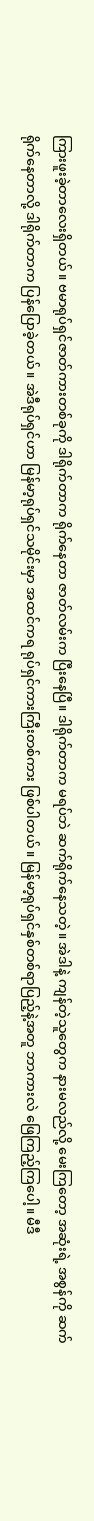ကြားဖူးခဲ့တာလေးရှိတယ်။ ဗမာရုပ်ရှင်ဇာတ်ကားတစ်ခုကို ဒါရိုက်တာက ရိုက်နေတာ ဇာတ်လမ်းက ပြီးနေပြီ။ ဒါရိုက်တာက မရပ်ဘဲ ဆက်ရိုက်နေသတဲ့။ အဲဒါနဲ့ ကျန်တဲ့သူတွေက နားမလည်လို့ မေးကြတော့ အဆုံးရဲ့ အစွန်ကို ဆက်ရိုက်နေတာလို့ ဒါရိုက်တာက ပြန်ပြောခဲ့တယ်။ အဲဒီရုပ်ရှင်ဟာ မြန်မာ့ရုပ်ရှင်သမိုင်းမှာ အထင်ကရ ရုပ်ရှင်ကားကြီးတစ်ကား ဖြစ်ပါတယ်။ မြန်မာ့ရုပ်ရှင်နှစ်တစ်ရာပြည့်နဲ့အတူ ဘာကားလဲ ဖြေကြည့်ကြပေါ့။ မီဒီ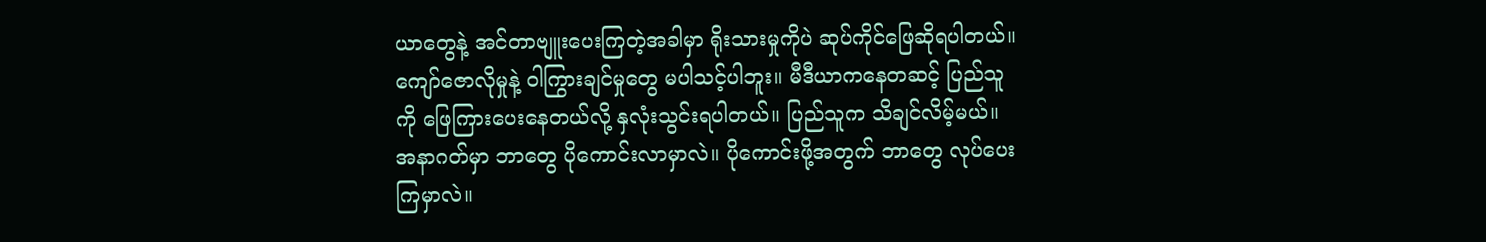ယာတွေနဲ့ အင်တာဗျူးပေးကြတဲ့အခါမှာ ရိုးသားမှုကိုပဲ ဆုပ်ကိုင်ဖြေဆိုရပါတယ်။ ကျော်ဇောလိုမှုနဲ့ ဝါကြွားချင်မှုတွေ မပါသင့်ပါဘူး။ မီဒီယာကနေတဆင့် ပြည်သူကို ဖြေကြားပေးနေတယ်လို့ နှလုံးသွင်းရပါတယ်။ ပြည်သူက သိချင်လိမ့်မယ်။ အနာဂတ်မှာ ဘာတွေ ပိုကောင်းလာမှာလဲ။ ပိုကောင်းဖို့အတွက် ဘာတွေ လုပ်ပေးကြမှာလဲ။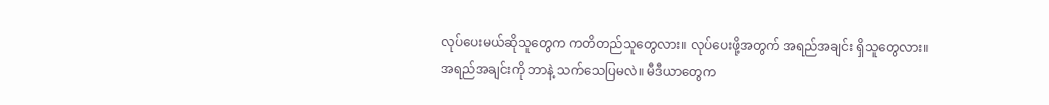လုပ်ပေးမယ်ဆိုသူတွေက ကတိတည်သူတွေလား။ လုပ်ပေးဖို့အတွက် အရည်အချင်း ရှိသူတွေလား။ အရည်အချင်းကို ဘာနဲ့ သက်သေပြမလဲ။ မီဒီယာတွေက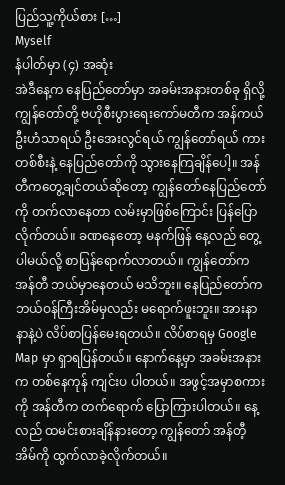ပြည်သူ့ကိုယ်စား […]
Myself
နံပါတ်မှာ (၄) အဆုံး
အဲဒီနေ့က နေပြည်တော်မှာ အခမ်းအနားတစ်ခု ရှိလို့ ကျွန်တော်တို့ ဗဟိုစီးပွားရေးကော်မတီက အန်ကယ်ဦးဟံသာရယ် ဦးအေးလွင်ရယ် ကျွန်တော်ရယ် ကားတစ်စီးနဲ့ နေပြည်တော်ကို သွားနေကြချိန်ပေါ့။ အန်တီကတွေ့ချင်တယ်ဆိုတော့ ကျွန်တော်နေပြည်တော်ကို တက်လာနေတာ လမ်းမှာဖြစ်ကြောင်း ပြန်ပြောလိုက်တယ်။ ခဏနေတော့ မနက်ဖြန် နေ့လည် တွေ့ပါမယ်လို့ စာပြန်ရောက်လာတယ်။ ကျွန်တော်က အန်တီ ဘယ်မှာနေတယ် မသိဘူး။ နေပြည်တော်က ဘယ်ဝန်ကြီးအိမ်မှလည်း မရောက်ဖူးဘူး။ အားနာနာနဲ့ပဲ လိပ်စာပြန်မေးရတယ်။ လိပ်စာရမှ Google Map မှာ ရှာရပြန်တယ်။ နောက်နေ့မှာ အခမ်းအနားက တစ်နေကုန် ကျင်းပ ပါတယ်။ အဖွင့်အမှာစကားကို အန်တီက တက်ရောက် ပြောကြားပါတယ်။ နေ့လည် ထမင်းစားချိန်နားတော့ ကျွန်တော် အန်တီ့အိမ်ကို ထွက်လာခဲ့လိုက်တယ်။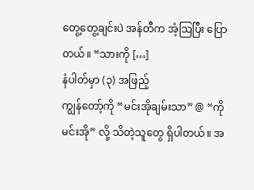တွေ့တွေ့ချင်းပဲ အန်တီက အံ့ဩပြီး ပြောတယ်။ “သားကို […]
နံပါတ်မှာ (၃) အဖြည့်
ကျွန်တော့်ကို “မင်းအိုချမ်းသာ” @ “ကိုမင်းအို” လို့ သိတဲ့သူတွေ ရှိပါတယ်။ အ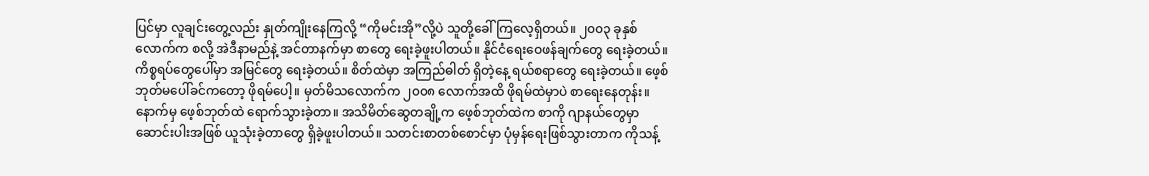ပြင်မှာ လူချင်းတွေ့လည်း နှုတ်ကျိုးနေကြလို့ “ကိုမင်းအို”လို့ပဲ သူတို့ခေါ်ကြလေ့ရှိတယ်။ ၂၀၀၃ ခုနှစ်လောက်က စလို့ အဲဒီနာမည်နဲ့ အင်တာနက်မှာ စာတွေ ရေးခဲ့ဖူးပါတယ်။ နိုင်ငံရေးဝေဖန်ချက်တွေ ရေးခဲ့တယ်။ ကိစ္စရပ်တွေပေါ်မှာ အမြင်တွေ ရေးခဲ့တယ်။ စိတ်ထဲမှာ အကြည်ဓါတ် ရှိတဲ့နေ့ ရယ်စရာတွေ ရေးခဲ့တယ်။ ဖေ့စ်ဘုတ်မပေါ်ခင်ကတော့ ဖိုရမ်ပေါ့။ မှတ်မိသလောက်က ၂၀၀၈ လောက်အထိ ဖိုရမ်ထဲမှာပဲ စာရေးနေတုန်း။ နောက်မှ ဖေ့စ်ဘုတ်ထဲ ရောက်သွားခဲ့တာ။ အသိမိတ်ဆွေတချို့က ဖေ့စ်ဘုတ်ထဲက စာကို ဂျာနယ်တွေမှာ ဆောင်းပါးအဖြစ် ယူသုံးခဲ့တာတွေ ရှိခဲ့ဖူးပါတယ်။ သတင်းစာတစ်စောင်မှာ ပုံမှန်ရေးဖြစ်သွားတာက ကိုသန့်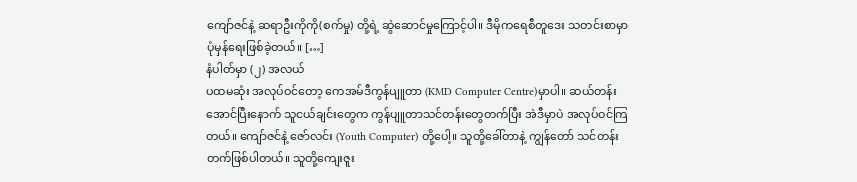ကျော်ဇင်နဲ့ ဆရာဦးကိုကို(စက်မှု) တို့ရဲ့ ဆွဲဆောင်မှုကြောင့်ပါ။ ဒီမိုကရေစီတူဒေး သတင်းစာမှာ ပုံမှန်ရေးဖြစ်ခဲ့တယ်။ […]
နံပါတ်မှာ (၂) အလယ်
ပထမဆုံး အလုပ်ဝင်တော့ ကေအမ်ဒီကွန်ပျူတာ (KMD Computer Centre)မှာပါ။ ဆယ်တန်းအောင်ပြီးနောက် သူငယ်ချင်းတွေက ကွန်ပျူတာသင်တန်းတွေတက်ပြီး အဲဒီမှာပဲ အလုပ်ဝင်ကြတယ်။ ကျော်ဇင်နဲ့ ဇော်လင်း (Youth Computer) တို့ပေါ့။ သူတို့ခေါ်တာနဲ့ ကျွန်တော် သင်တန်းတက်ဖြစ်ပါတယ်။ သူတို့ကျေးဇူး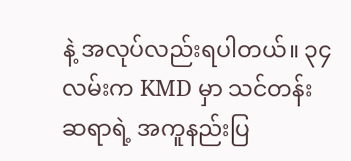နဲ့ အလုပ်လည်းရပါတယ်။ ၃၄ လမ်းက KMD မှာ သင်တန်းဆရာရဲ့ အကူနည်းပြ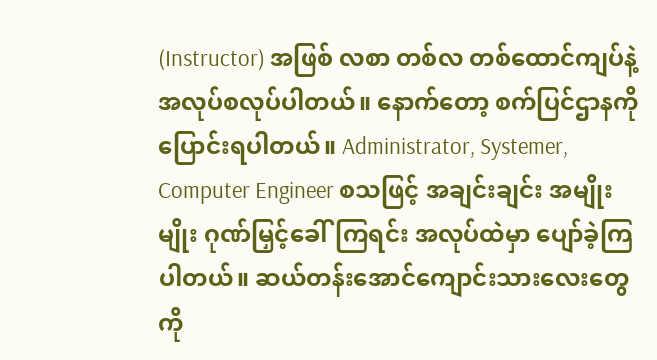(Instructor) အဖြစ် လစာ တစ်လ တစ်ထောင်ကျပ်နဲ့ အလုပ်စလုပ်ပါတယ်။ နောက်တော့ စက်ပြင်ဌာနကို ပြောင်းရပါတယ်။ Administrator, Systemer, Computer Engineer စသဖြင့် အချင်းချင်း အမျိုးမျိုး ဂုဏ်မြှင့်ခေါ်ကြရင်း အလုပ်ထဲမှာ ပျော်ခဲ့ကြပါတယ်။ ဆယ်တန်းအောင်ကျောင်းသားလေးတွေကို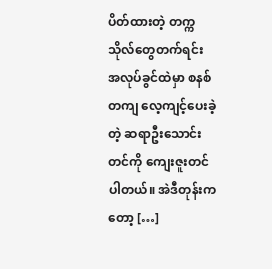ပိတ်ထားတဲ့ တက္ကသိုလ်တွေတက်ရင်း အလုပ်ခွင်ထဲမှာ စနစ်တကျ လေ့ကျင့်ပေးခဲ့တဲ့ ဆရာဦးသောင်းတင်ကို ကျေးဇူးတင်ပါတယ်။ အဲဒီတုန်းကတော့ […]